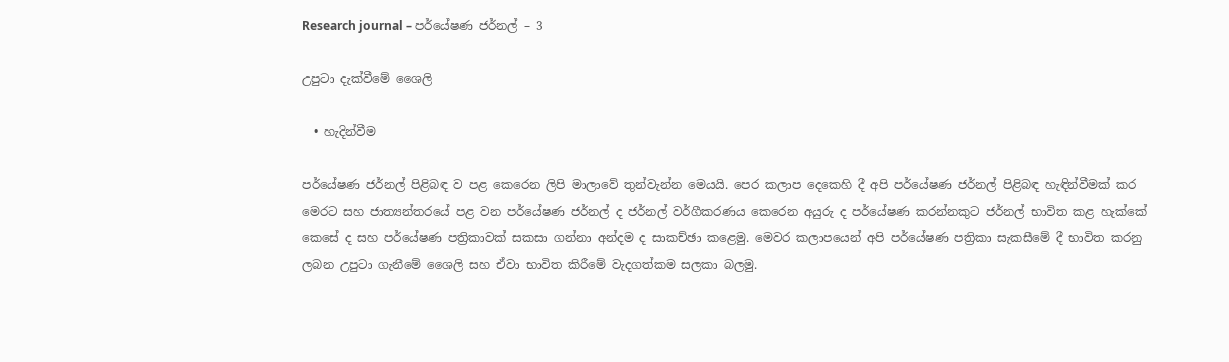Research journal – පර්යේෂණ ජර්නල් – 3

උපුටා දැක්වීමේ ශෛලි

  • හැදින්වීම

පර්යේෂණ ජර්නල් පිළිබඳ ව පළ කෙරෙන ලිපි මාලාවේ තුන්වැන්න මෙයයි. පෙර කලාප දෙකෙහි දී අපි පර්යේෂණ ජර්නල් පිළිබඳ හැඳින්වීමක් කර මෙරට සහ ජාත්‍යන්තරයේ පළ වන පර්යේෂණ ජර්නල් ද ජර්නල් වර්ගීකරණය කෙරෙන අයුරු ද පර්යේෂණ කරන්නකුට ජර්නල් භාවිත කළ හැක්කේ කෙසේ ද සහ පර්යේෂණ පත්‍රිකාවක් සකසා ගන්නා අන්දම ද සාකච්ඡා කළෙමු. මෙවර කලාපයෙන් අපි පර්යේෂණ පත්‍රිකා සැකසීමේ දී භාවිත කරනු ලබන උපුටා ගැනීමේ ශෛලි සහ ඒවා භාවිත කිරීමේ වැදගත්කම සලකා බලමු.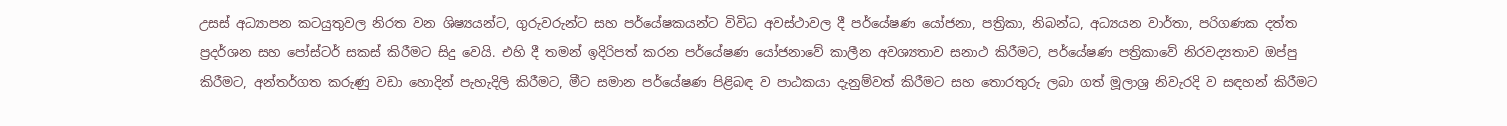උසස් අධ්‍යාපන කටයුතුවල නිරත වන ශිෂ්‍යයන්ට, ගුරුවරුන්ට සහ පර්යේෂකයන්ට විවිධ අවස්ථාවල දී පර්යේෂණ යෝජනා, පත්‍රිකා, නිබන්ධ, අධ්‍යයන වාර්තා, පරිගණක දත්ත ප්‍රදර්ශන සහ පෝස්ටර් සකස් කිරීමට සිදු වෙයි. එහි දී තමන් ඉදිරිපත් කරන පර්යේෂණ යෝජනාවේ කාලීන අවශ්‍යතාව සනාථ කිරීමට, පර්යේෂණ පත්‍රිකාවේ නිරවද්‍යතාව ඔප්පු කිරීමට, අන්තර්ගත කරුණු වඩා හොදින් පැහැදිලි කිරීමට, මීට සමාන පර්යේෂණ පිළිබඳ ව පාඨකයා දැනුම්වත් කිරීමට සහ තොරතුරු ලබා ගත් මූලාශ්‍ර නිවැරදි ව සඳහන් කිරීමට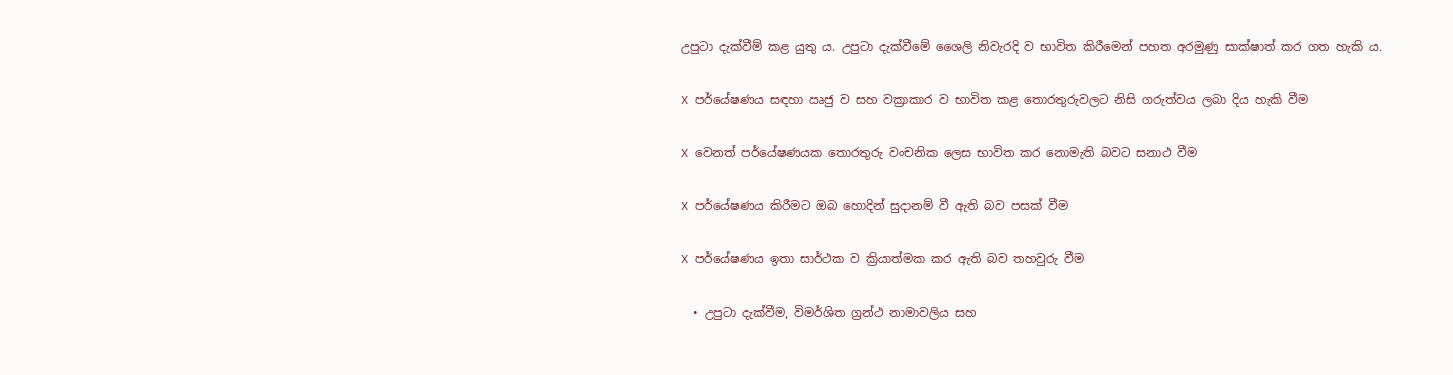උපුටා දැක්වීම් කළ යුතු ය. උපුටා දැක්වීමේ ශෛලි නිවැරදි ව භාවිත කිරීමෙන් පහත අරමුණු සාක්ෂාත් කර ගත හැකි ය.

X පර්යේෂණය සඳහා ඍජු ව සහ වක්‍රාකාර ව භාවිත කළ තොරතුරුවලට නිසි ගරුත්වය ලබා දිය හැකි වීම

X වෙනත් පර්යේෂණයක තොරතුරු වංචනික ලෙස භාවිත කර නොමැති බවට සනාථ වීම

X පර්යේෂණය කිරීමට ඔබ හොදින් සුදානම් වී ඇති බව පසක් වීම

X පර්යේෂණය ඉතා සාර්ථක ව ක්‍රියාත්මක කර ඇති බව තහවුරු වීම

  • උපුටා දැක්වීම, විමර්ශිත ග්‍රන්ථ නාමාවලිය සහ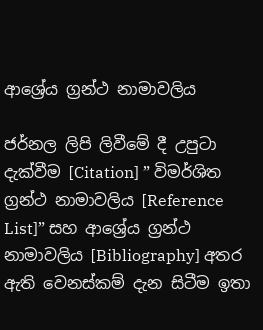ආශ්‍රේය ග්‍රන්ථ නාමාවලිය

ජර්නල ලිපි ලිවීමේ දී උපුටා දැක්වීම [Citation] ” විමර්ශිත ග්‍රන්ථ නාමාවලිය [Reference List]” සහ ආශ්‍රේය ග්‍රන්ථ නාමාවලිය [Bibliography] අතර ඇති වෙනස්කම් දැන සිටීම ඉතා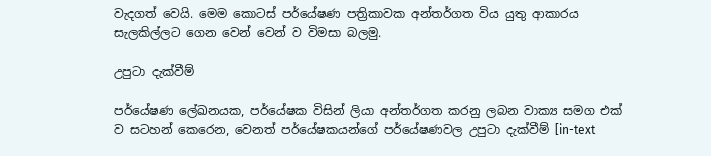වැදගත් වෙයි. මෙම කොටස් පර්යේෂණ පත්‍රිකාවක අන්තර්ගත විය යුතු ආකාරය සැලකිල්ලට ගෙන වෙන් වෙන් ව විමසා බලමු.

උපුටා දැක්වීම්

පර්යේෂණ ලේඛනයක, පර්යේෂක විසින් ලියා අන්තර්ගත කරනු ලබන වාක්‍ය සමග එක් ව සටහන් කෙරෙන, වෙනත් පර්යේෂකයන්ගේ පර්යේෂණවල උපුටා දැක්වීම් [in-text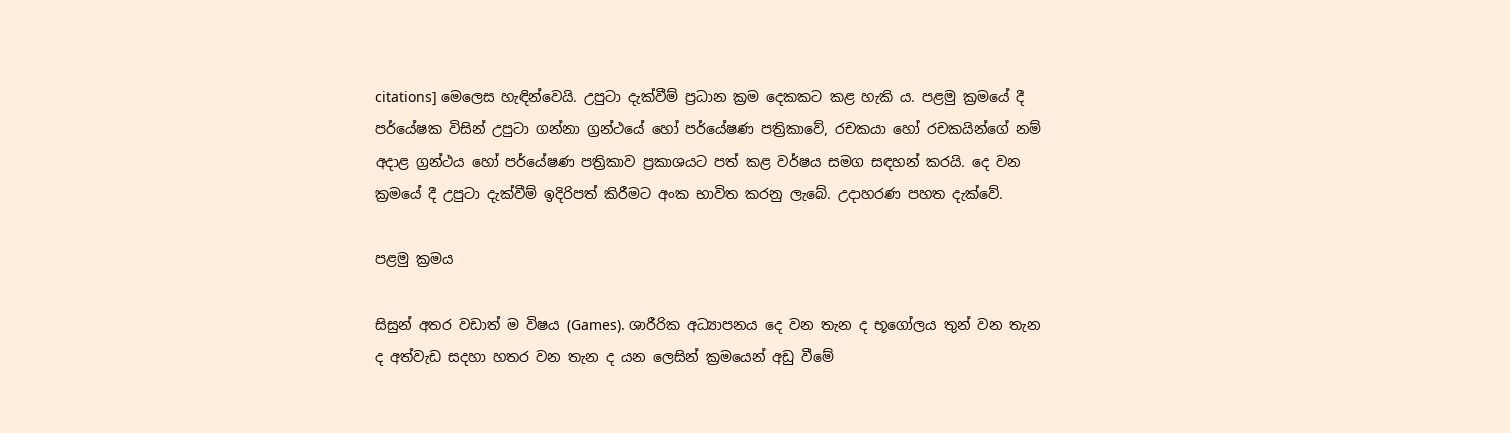citations] මෙලෙස හැඳින්වෙයි. උපුටා දැක්වීම් ප්‍රධාන ක්‍රම දෙකකට කළ හැකි ය. පළමු ක්‍රමයේ දී පර්යේෂක විසින් උපුටා ගන්නා ග්‍රන්ථයේ හෝ පර්යේෂණ පත්‍රිකාවේ, රචකයා හෝ රචකයින්ගේ නම් අදාළ ග්‍රන්ථය හෝ පර්යේෂණ පත්‍රිකාව ප්‍රකාශයට පත් කළ වර්ෂය සමග සඳහන් කරයි. දෙ වන ක්‍රමයේ දී උපුටා දැක්වීම් ඉදිරිපත් කිරීමට අංක භාවිත කරනු ලැබේ. උදාහරණ පහත දැක්වේ.

පළමු ක්‍රමය

සිසුන් අතර වඩාත් ම විෂය (Games). ශාරීරික අධ්‍යාපනය දෙ වන තැන ද භූගෝලය තුන් වන තැන ද අත්වැඩ සදහා හතර වන තැන ද යන ලෙසින් ක්‍රමයෙන් අඩු වීමේ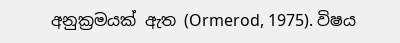අනුක්‍රමයක් ඇත (Ormerod, 1975). විෂය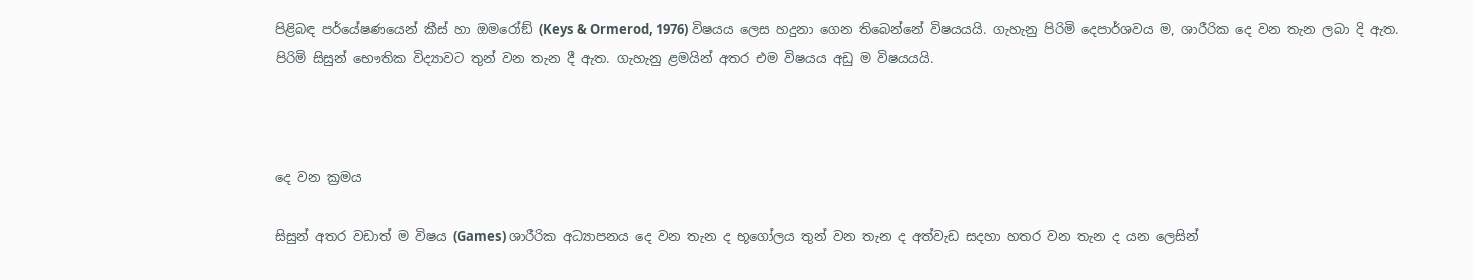පිළිබඳ පර්යේෂණයෙන් කීස් හා ඔමරෝඞ් (Keys & Ormerod, 1976) විෂයය ලෙස හදුනා ගෙන තිබෙන්නේ විෂයයයි. ගැහැනු පිරිමි දෙපාර්ශවය ම, ශාරීරික දෙ වන තැන ලබා දි ඇත. පිරිමි සිසුන් භෞතික විද්‍යාවට තුන් වන තැන දී ඇත. ගැහැනු ළමයින් අතර එම විෂයය අඩු ම විෂයයයි.



දෙ වන ක්‍රමය

සිසුන් අතර වඩාත් ම විෂය (Games) ශාරීරික අධ්‍යාපනය දෙ වන තැන ද භූගෝලය තුන් වන තැන ද අත්වැඩ සදහා හතර වන තැන ද යන ලෙසින්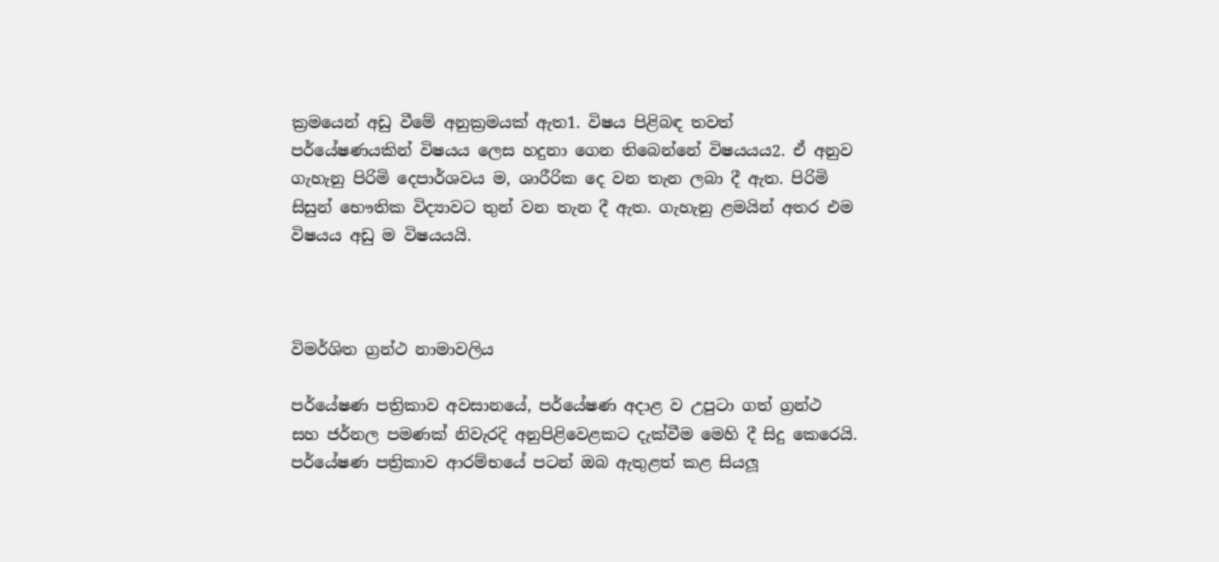ක්‍රමයෙන් අඩු වීමේ අනුක්‍රමයක් ඇත1. විෂය පිළිබඳ තවත් පර්යේෂණයකින් විෂයය ලෙස හදුනා ගෙන තිබෙන්නේ විෂයයය2. ඒ අනුව ගැහැනු පිරිමි දෙපාර්ශවය ම, ශාරීරික දෙ වන තැන ලබා දී ඇත. පිරිමි සිසුන් භෞතික විද්‍යාවට තුන් වන තැන දී ඇත. ගැහැනු ළමයින් අතර එම විෂයය අඩු ම විෂයයයි.



විමර්ශිත ග්‍රන්ථ නාමාවලිය

පර්යේෂණ පත්‍රිකාව අවසානයේ, පර්යේෂණ අදාළ ව උපුටා ගත් ග්‍රන්ථ සහ ජර්නල පමණක් නිවැරදි අනුපිළිවෙළකට දැක්වීම මෙහි දී සිදු කෙරෙයි. පර්යේෂණ පත්‍රිකාව ආරම්භයේ පටන් ඔබ ඇතුළත් කළ සියලූ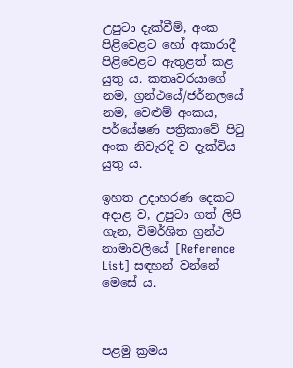උපුටා දැක්වීම්, අංක පිළිවෙළට හෝ අකාරාදී පිළිවෙළට ඇතුළත් කළ යුතු ය. කතෘවරයාගේ නම, ග්‍රන්ථයේ/ජර්නලයේ නම, වෙළුම් අංකය, පර්යේෂණ පත්‍රිකාවේ පිටු අංක නිවැරදි ව දැක්විය යුතු ය.

ඉහත උදාහරණ දෙකට අදාළ ව, උපුටා ගත් ලිපි ගැන, විමර්ශිත ග්‍රන්ථ නාමාවලියේ [Reference List] සඳහන් වන්නේ මෙසේ ය.



පළමු ක්‍රමය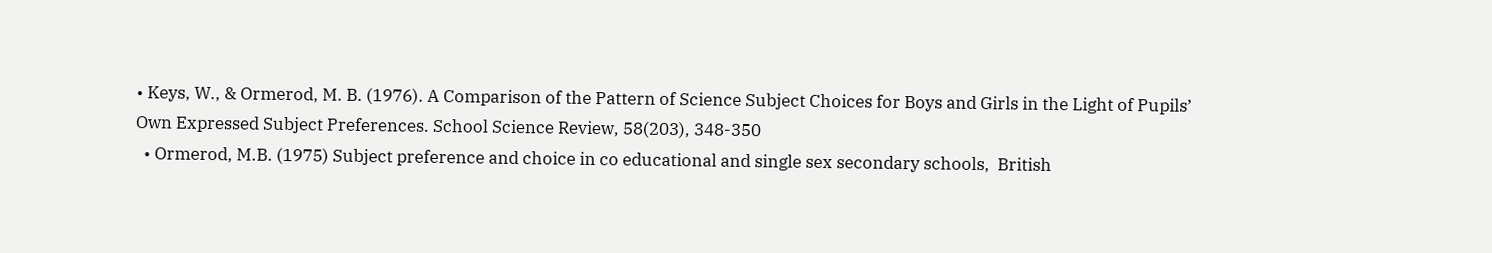• Keys, W., & Ormerod, M. B. (1976). A Comparison of the Pattern of Science Subject Choices for Boys and Girls in the Light of Pupils’ Own Expressed Subject Preferences. School Science Review, 58(203), 348-350
  • Ormerod, M.B. (1975) Subject preference and choice in co educational and single sex secondary schools,  British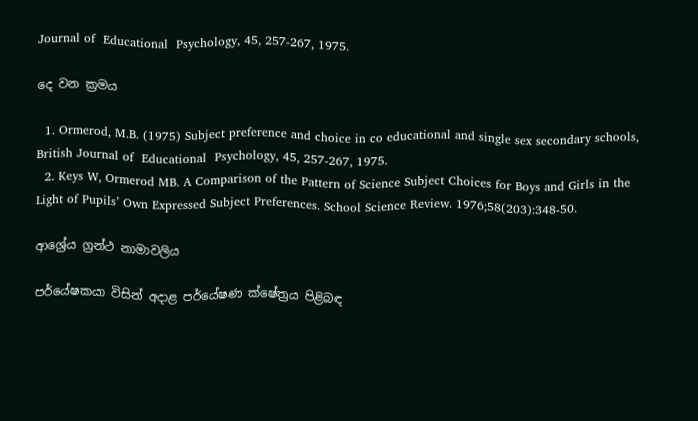Journal of  Educational  Psychology, 45, 257-267, 1975.

දෙ වන ක්‍රමය

  1. Ormerod, M.B. (1975) Subject preference and choice in co educational and single sex secondary schools,  British Journal of  Educational  Psychology, 45, 257-267, 1975.
  2. Keys W, Ormerod MB. A Comparison of the Pattern of Science Subject Choices for Boys and Girls in the Light of Pupils’ Own Expressed Subject Preferences. School Science Review. 1976;58(203):348-50.

ආශ්‍රේය ග්‍රන්ථ නාමාවලිය

පර්යේෂකයා විසින් අදාළ පර්යේෂණ ක්ෂේත්‍රය පිළිබඳ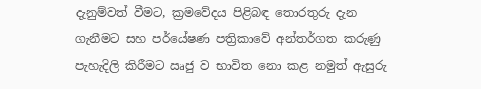දැනුම්වත් වීමට, ක්‍රමවේදය පිළිබඳ තොරතුරු දැන ගැනීමට සහ පර්යේෂණ පත්‍රිකාවේ අන්තර්ගත කරුණු පැහැදිලි කිරීමට ඍජු ව භාවිත නො කළ නමුත් ඇසුරු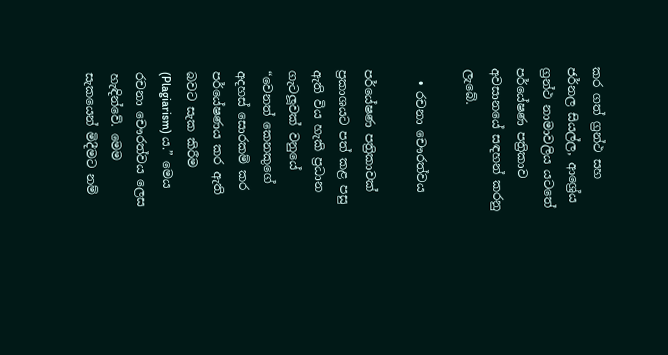කර ගත් ග්‍රන්ථ සහ ජර්නල සියල්ල, ආශ්‍රේය ග්‍රන්ථ නාමාවලිය යටතේ පර්යේෂණ පත්‍රිකාව අවසානයේ සඳහන් කරනු ලැබේ.

  • රචනා චෞරත්වය

පර්යේෂණ පත්‍රිකාවක් ප්‍රකාශයට පත් කළ පසු ඇති විය හැකි ප්‍රධාන ගැටලූවක් වනුයේ “වෙනත් කෙනකුගේ අදහස් සොරකම් කර පර්යේෂණය කර ඇති බවට සැක කිරීම (Plagiarism) ය.” මෙය රචනා චෞරත්වය ලෙස හැඳින්වේ. මෙම සැකයෙන් මිදීමට නම්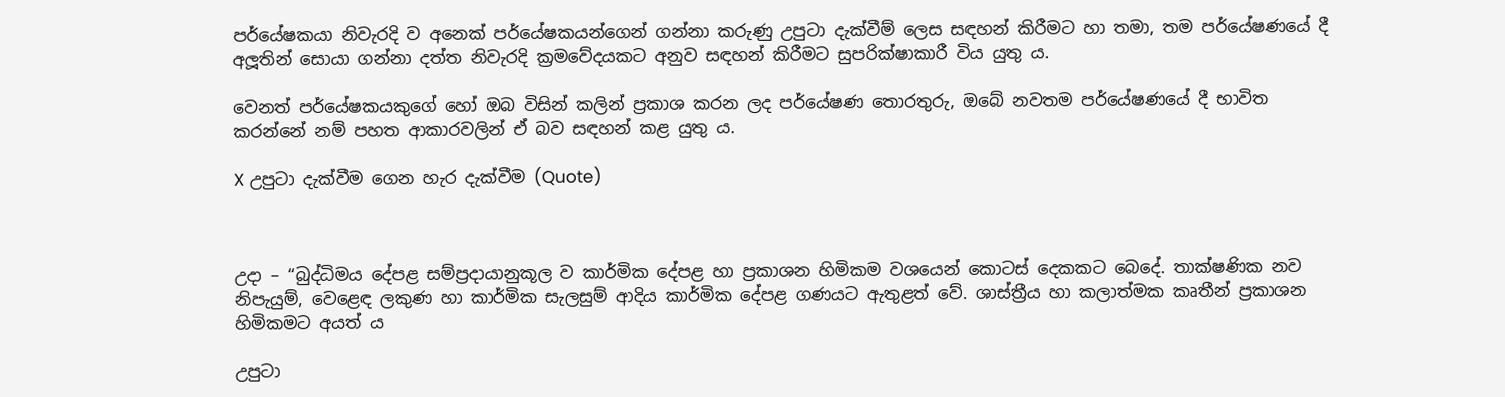පර්යේෂකයා නිවැරදි ව අනෙක් පර්යේෂකයන්ගෙන් ගන්නා කරුණු උපුටා දැක්වීම් ලෙස සඳහන් කිරීමට හා තමා, තම පර්යේෂණයේ දී අලූතින් සොයා ගන්නා දත්ත නිවැරදි ක්‍රමවේදයකට අනුව සඳහන් කිරීමට සුපරික්ෂාකාරී විය යුතු ය.

වෙනත් පර්යේෂකයකුගේ හෝ ඔබ විසින් කලින් ප්‍රකාශ කරන ලද පර්යේෂණ තොරතුරු, ඔබේ නවතම පර්යේෂණයේ දී භාවිත කරන්නේ නම් පහත ආකාරවලින් ඒ බව සඳහන් කළ යුතු ය.

X උපුටා දැක්වීම ගෙන හැර දැක්වීම (Quote)



උදා – “බුද්ධිමය දේපළ සම්ප්‍රදායානුකූල ව කාර්මික දේපළ හා ප්‍රකාශන හිමිකම වශයෙන් කොටස් දෙකකට බෙදේ. තාක්ෂණික නව නිපැයුම්, වෙළෙඳ ලකුණ හා කාර්මික සැලසුම් ආදිය කාර්මික දේපළ ගණයට ඇතුළත් වේ. ශාස්ත්‍රීය හා කලාත්මක කෘතීන් ප්‍රකාශන හිමිකමට අයත් ය

උපුටා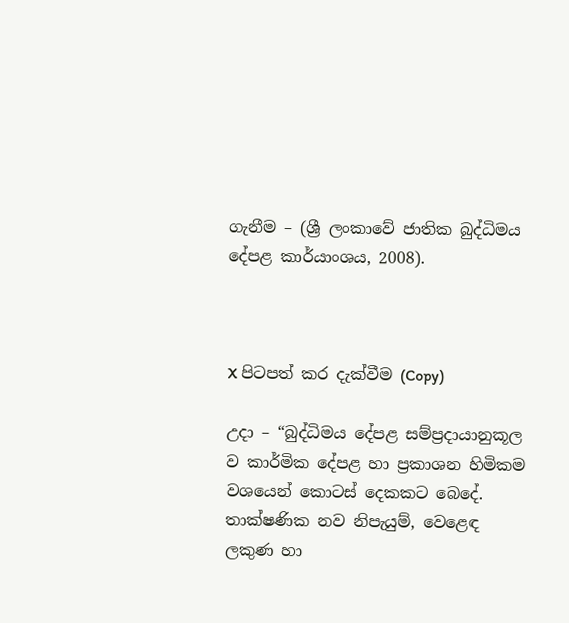ගැනීම – (ශ්‍රී ලංකාවේ ජාතික බුද්ධිමය දේපළ කාර්යාංශය, 2008).



X පිටපත් කර දැක්වීම (Copy)

උදා – “බුද්ධිමය දේපළ සම්ප්‍රදායානුකූල ව කාර්මික දේපළ හා ප්‍රකාශන හිමිකම වශයෙන් කොටස් දෙකකට බෙදේ. තාක්ෂණික නව නිපැයුම්, වෙළෙඳ ලකුණ හා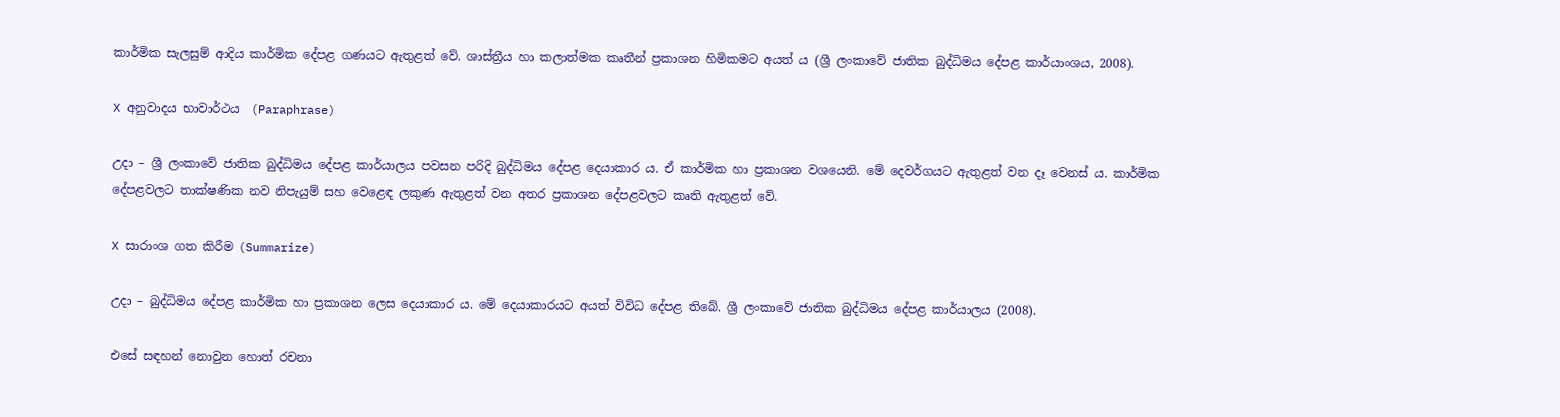කාර්මික සැලසුම් ආදිය කාර්මික දේපළ ගණයට ඇතුළත් වේ. ශාස්ත්‍රීය හා කලාත්මක කෘතීන් ප්‍රකාශන හිමිකමට අයත් ය (ශ්‍රී ලංකාවේ ජාතික බුද්ධිමය දේපළ කාර්යාංශය, 2008).

X අනුවාදය භාවාර්ථය  (Paraphrase)

උදා – ශ්‍රී ලංකාවේ ජාතික බුද්ධිමය දේපළ කාර්යාලය පවසන පරිදි බුද්ධිමය දේපළ දෙයාකාර ය. ඒ කාර්මික හා ප්‍රකාශන වශයෙනි. මේ දෙවර්ගයට ඇතුළත් වන දෑ වෙනස් ය. කාර්මික දේපළවලට තාක්ෂණික නව නිපැයුම් සහ වෙළෙඳ ලකුණ ඇතුළත් වන අතර ප්‍රකාශන දේපළවලට කෘති ඇතුළත් වේ.

X සාරාංශ ගත කිරීම (Summarize)

උදා – බුද්ධිමය දේපළ කාර්මික හා ප්‍රකාශන ලෙස දෙයාකාර ය. මේ දෙයාකාරයට අයත් විවිධ දේපළ තිබේ. ශ්‍රී ලංකාවේ ජාතික බුද්ධිමය දේපළ කාර්යාලය (2008).

එසේ සඳහන් නොවුන හොත් රචනා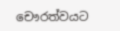චෞරත්වයට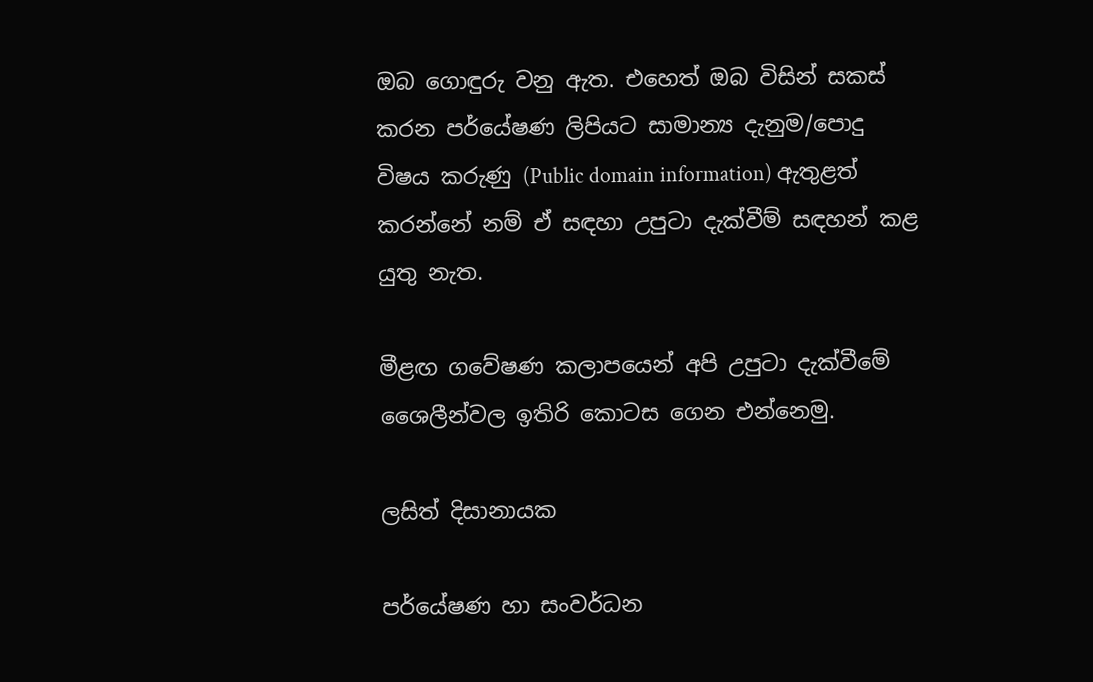ඔබ ගොඳුරු වනු ඇත. එහෙත් ඔබ විසින් සකස් කරන පර්යේෂණ ලිපියට සාමාන්‍ය දැනුම/පොදු විෂය කරුණු (Public domain information) ඇතුළත් කරන්නේ නම් ඒ සඳහා උපුටා දැක්වීම් සඳහන් කළ යුතු නැත.

මීළඟ ගවේෂණ කලාපයෙන් අපි උපුටා දැක්වීමේ ශෛලීන්වල ඉතිරි කොටස ගෙන එන්නෙමු.

ලසිත් දිසානායක

පර්යේෂණ හා සංවර්ධන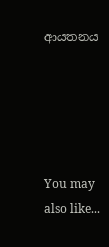ආයතනය





You may also like...